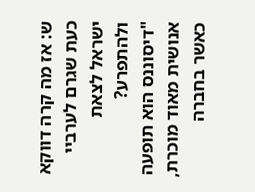ש: אז מה קרה דווקא כעת שגרם לערביי ישראל לצאת ולהתפרע?
"דיסוננס הוא תופעה אנושית מאוד מוכרת, כאשר בחברה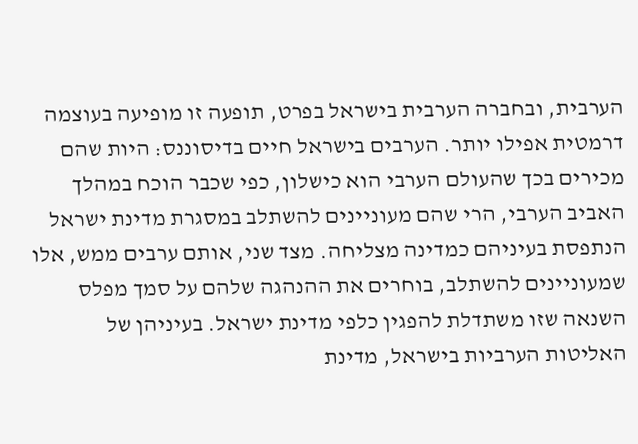הערבית, ובחברה הערבית בישראל בפרט, תופעה זו מופיעה בעוצמה דרמטית אפילו יותר. הערבים בישראל חיים בדיסוננס: היות שהם מכירים בכך שהעולם הערבי הוא כישלון, כפי שכבר הוכח במהלך האביב הערבי, הרי שהם מעוניינים להשתלב במסגרת מדינת ישראל הנתפסת בעיניהם כמדינה מצליחה. מצד שני, אותם ערבים ממש, אלו שמעוניינים להשתלב, בוחרים את ההנהגה שלהם על סמך מפלס השנאה שזו משתדלת להפגין כלפי מדינת ישראל. בעיניהן של האליטות הערביות בישראל, מדינת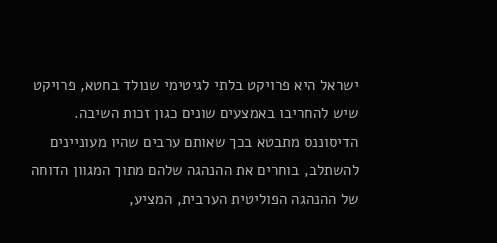ישראל היא פרויקט בלתי לגיטימי שנולד בחטא, פרויקט שיש להחריבו באמצעים שונים כגון זכות השיבה.
הדיסוננס מתבטא בכך שאותם ערבים שהיו מעוניינים להשתלב, בוחרים את ההנהגה שלהם מתוך המגוון הדוחה של ההנהגה הפוליטית הערבית, המציע,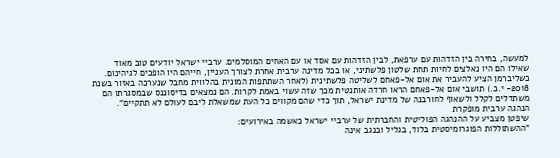למעשה, בחירה בין הזדהות עם ערפאת, לבין הזדהות עם אסד או עם האחים המוסלמים. ערביי ישראל יודעים טוב מאוד שאילו הם היו נאלצים לחיות תחת שלטון פלשתיני, או בכל מדינה ערבית אחרת לצורך העניין, חייהם היו הופכים לגיהינום. כשליברמן הציע להעביר את אום אל-פאחם לשליטה פלשתינית (לאחר השתתפות המונית בהלווית מחבל שנערכה באזור בשנת 2018- י.כ.) תושבי אום אל-פאחם הראו חרדה אותנטית מכך שזה עשוי באמת לקרות. הם נמצאים בדיסוננס שבמסגרתו הם משתדלים לקלל ולשאוף לחורבנה של מדינת ישראל, תוך כדי שהם מקווים כל העת שמשאלת ליבם לעולם לא תתקיים".
הנהגה ערבית מופקרת
שיפטן מצביע על ההנהגה הפוליטית והחברתית של ערביי ישראל כאשמה באירועים:
"ההשתוללות הפוגרומיסטית בלוד, בגליל ובנגב אינה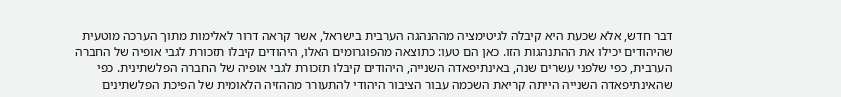דבר חדש, אלא שכעת היא קיבלה לגיטימציה מההנהגה הערבית בישראל, אשר קראה דרור לאלימות מתוך הערכה מוטעית שהיהודים יכילו את ההתנהגות הזו. כאן הם טעו: כתוצאה מהפוגרומים האלו, היהודים קיבלו תזכורת לגבי אופיה של החברה הערבית, כפי שלפני עשרים שנה, באינתיפאדה השנייה, היהודים קיבלו תזכורת לגבי אופיה של החברה הפלשתינית. כפי שהאינתיפאדה השנייה הייתה קריאת השכמה עבור הציבור היהודי להתעורר מההזיה הלאומית של הפיכת הפלשתינים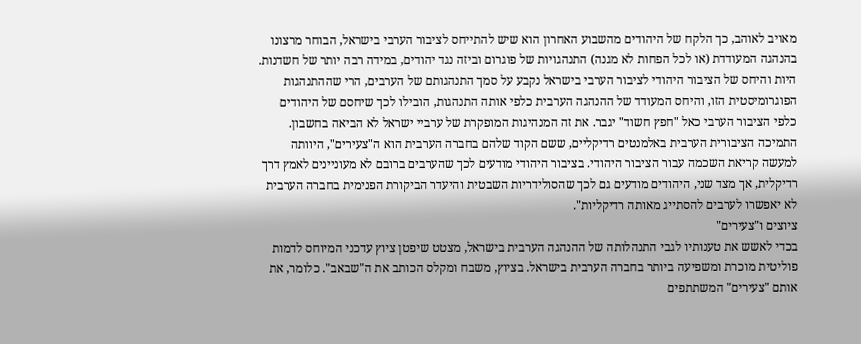מאויב לאוהב, כך הלקח של היהודים מהשבוע האחרון הוא שיש להתייחס לציבור הערבי בישראל, הבוחר מרצונו בהנהגה המעודדת (או לכל הפחות לא מגנה) התנהגויות של פוגרום וביזה נגד יהודים, במידה רבה יותר של חשדנות.
היות והיחס של הציבור היהודי לציבור הערבי בישראל נקבע על סמך התנהגותם של הערבים, הרי שההתנהגות הפוגרומיסטית הזו, והיחס המעודד של ההנהגה הערבית כלפי אותה התנהגות, הובילו לכך שיחסם של היהודים כלפי הציבור הערבי כאל "חפץ חשוד" יגבר. את זה המנהיגות המופקרת של ערביי ישראל לא הביאה בחשבון. התמיכה הציבורית הערבית באלמנטים רדיקליים, ששם הקוד שלהם בחברה הערבית הוא ה"צעירים", היוותה למעשה קריאת השכמה עבור הציבור היהודי. בציבור היהודי מודעים לכך שהערבים ברובם לא מעוניינים לאמץ דרך רדיקלית, אך מצד שני, היהודים מודעים גם לכך שהסולידריות השבטית והיעדר הביקורת הפנימית בחברה הערבית לא יאפשרו לערבים להסתייג מאותה רדיקליות".
ציוצים ו"צעירים"
בכדי לאשש את טענותיו לגבי התנהלותה של ההנהגה הערבית בישראל, מצטט שיפטן ציוץ עדכני המיוחס לדמות פוליטית מוכרת ומשפיעה ביותר בחברה הערבית בישראל. בציוץ, משבח ומקלס הכותב את ה"שבאב". כלומר, את אותם "צעירים" המשתתפים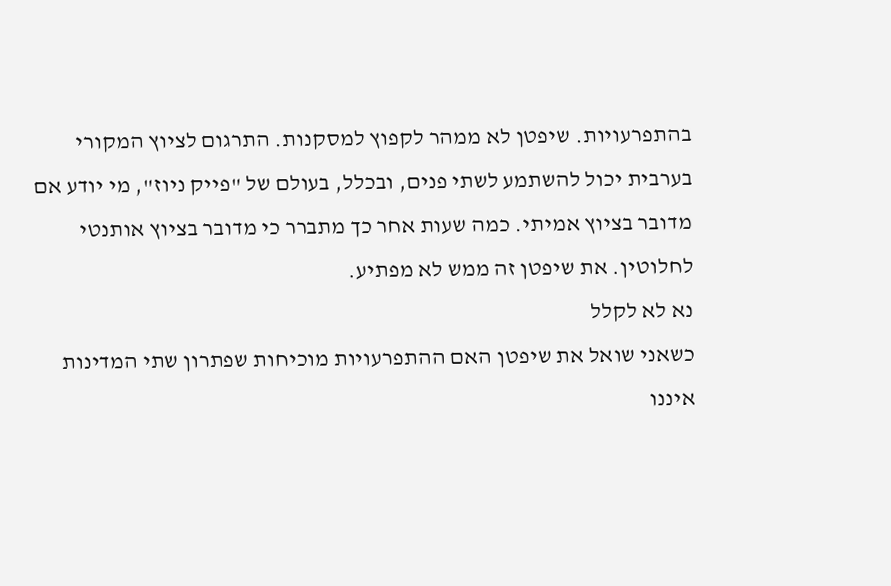בהתפרעויות. שיפטן לא ממהר לקפוץ למסקנות. התרגום לציוץ המקורי בערבית יכול להשתמע לשתי פנים, ובכלל, בעולם של "פייק ניוז", מי יודע אם מדובר בציוץ אמיתי. כמה שעות אחר כך מתברר כי מדובר בציוץ אותנטי לחלוטין. את שיפטן זה ממש לא מפתיע.
נא לא לקלל
כשאני שואל את שיפטן האם ההתפרעויות מוכיחות שפתרון שתי המדינות איננו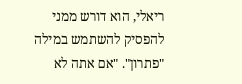ריאלי, הוא דורש ממני להפסיק להשתמש במילה "פתרון". "אם אתה לא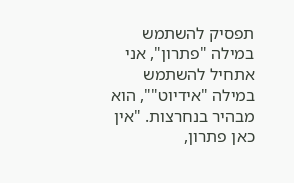תפסיק להשתמש במילה "פתרון", אני אתחיל להשתמש במילה "אידיוט"", הוא מבהיר בנחרצות. "אין כאן פתרון,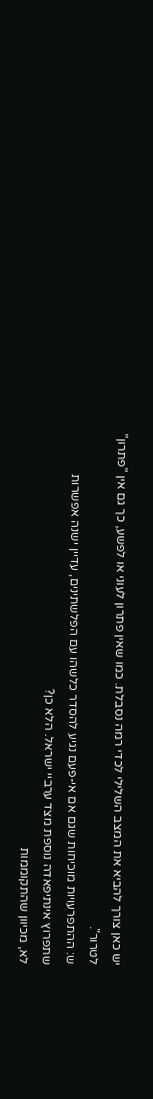יש כאן צורך להביא את המצב השלילי לכדי רמה נסבלת. כמו שאין פתרון לעוני או לפשע, כך גם אין "פתרון" לטרור".
ש: ההתפרעויות מוכיחות שגם אם אי-פעם נגיע להסדר כלשהו עם הפלשתינים, עדיין ישנה אפשרות שתפרוץ אינתיפאדה נוספת מצד ערביי ישראל. הלא כן?
לא, מכיוון שהתקוממות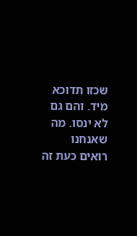שכזו תדוכא מיד. והם גם לא ינסו. מה שאנחנו רואים כעת זה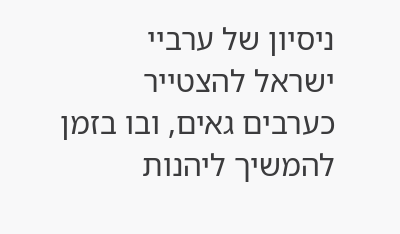ניסיון של ערביי ישראל להצטייר כערבים גאים, ובו בזמן להמשיך ליהנות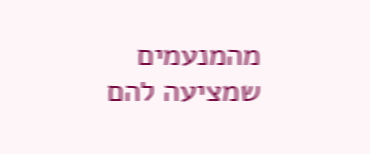מהמנעמים שמציעה להם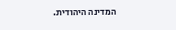המדינה היהודית.